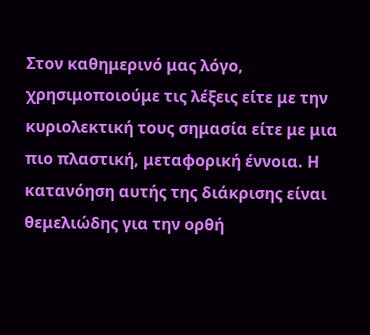Στον καθημερινό μας λόγο, χρησιμοποιούμε τις λέξεις είτε με την κυριολεκτική τους σημασία είτε με μια πιο πλαστική, μεταφορική έννοια. Η κατανόηση αυτής της διάκρισης είναι θεμελιώδης για την ορθή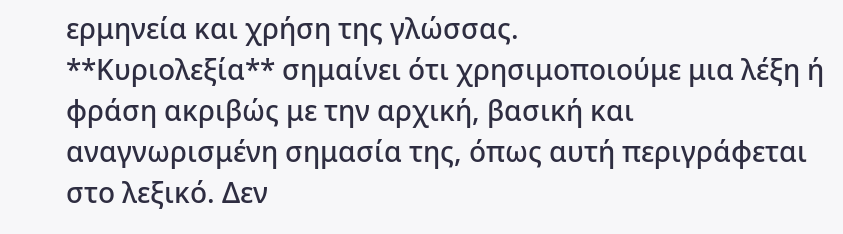ερμηνεία και χρήση της γλώσσας.
**Κυριολεξία** σημαίνει ότι χρησιμοποιούμε μια λέξη ή φράση ακριβώς με την αρχική, βασική και αναγνωρισμένη σημασία της, όπως αυτή περιγράφεται στο λεξικό. Δεν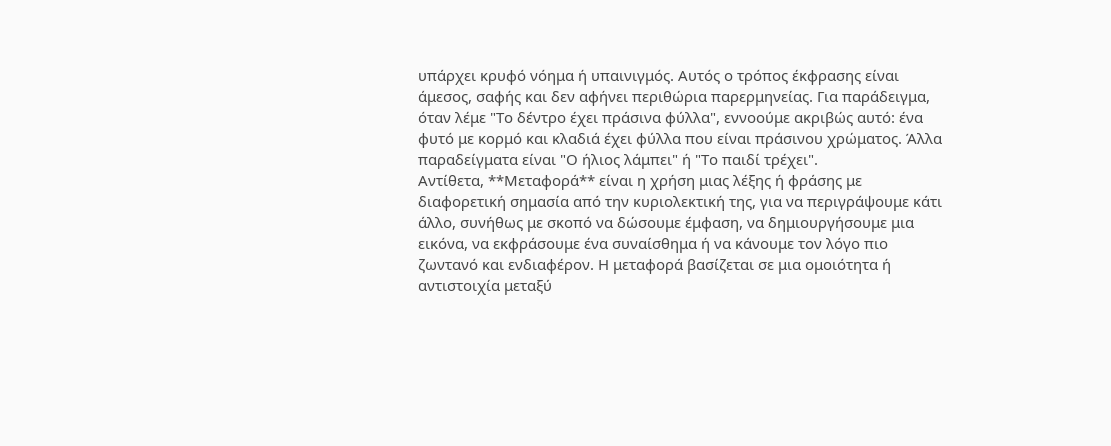υπάρχει κρυφό νόημα ή υπαινιγμός. Αυτός ο τρόπος έκφρασης είναι άμεσος, σαφής και δεν αφήνει περιθώρια παρερμηνείας. Για παράδειγμα, όταν λέμε "Το δέντρο έχει πράσινα φύλλα", εννοούμε ακριβώς αυτό: ένα φυτό με κορμό και κλαδιά έχει φύλλα που είναι πράσινου χρώματος. Άλλα παραδείγματα είναι "Ο ήλιος λάμπει" ή "Το παιδί τρέχει".
Αντίθετα, **Μεταφορά** είναι η χρήση μιας λέξης ή φράσης με διαφορετική σημασία από την κυριολεκτική της, για να περιγράψουμε κάτι άλλο, συνήθως με σκοπό να δώσουμε έμφαση, να δημιουργήσουμε μια εικόνα, να εκφράσουμε ένα συναίσθημα ή να κάνουμε τον λόγο πιο ζωντανό και ενδιαφέρον. Η μεταφορά βασίζεται σε μια ομοιότητα ή αντιστοιχία μεταξύ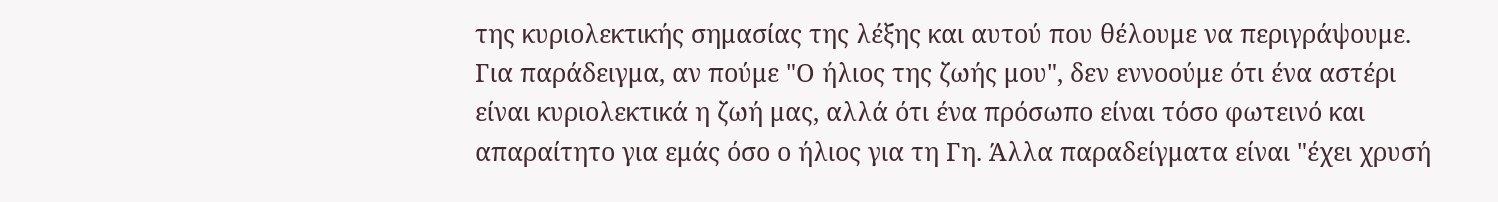της κυριολεκτικής σημασίας της λέξης και αυτού που θέλουμε να περιγράψουμε. Για παράδειγμα, αν πούμε "Ο ήλιος της ζωής μου", δεν εννοούμε ότι ένα αστέρι είναι κυριολεκτικά η ζωή μας, αλλά ότι ένα πρόσωπο είναι τόσο φωτεινό και απαραίτητο για εμάς όσο ο ήλιος για τη Γη. Άλλα παραδείγματα είναι "έχει χρυσή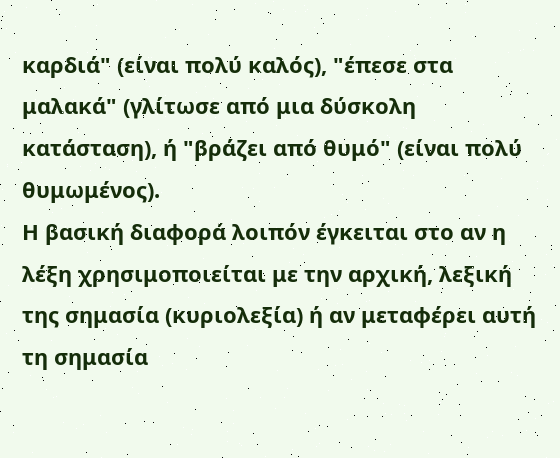καρδιά" (είναι πολύ καλός), "έπεσε στα μαλακά" (γλίτωσε από μια δύσκολη κατάσταση), ή "βράζει από θυμό" (είναι πολύ θυμωμένος).
Η βασική διαφορά λοιπόν έγκειται στο αν η λέξη χρησιμοποιείται με την αρχική, λεξική της σημασία (κυριολεξία) ή αν μεταφέρει αυτή τη σημασία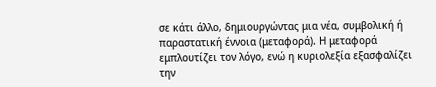σε κάτι άλλο, δημιουργώντας μια νέα, συμβολική ή παραστατική έννοια (μεταφορά). Η μεταφορά εμπλουτίζει τον λόγο, ενώ η κυριολεξία εξασφαλίζει την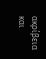ακρίβεια και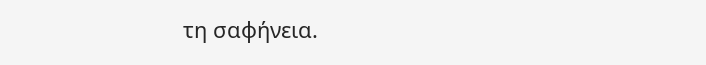τη σαφήνεια.